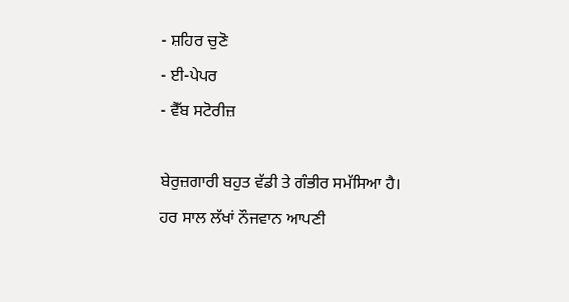- ਸ਼ਹਿਰ ਚੁਣੋ
- ਈ-ਪੇਪਰ
- ਵੈੱਬ ਸਟੋਰੀਜ਼

ਬੇਰੁਜ਼ਗਾਰੀ ਬਹੁਤ ਵੱਡੀ ਤੇ ਗੰਭੀਰ ਸਮੱਸਿਆ ਹੈ। ਹਰ ਸਾਲ ਲੱਖਾਂ ਨੌਜਵਾਨ ਆਪਣੀ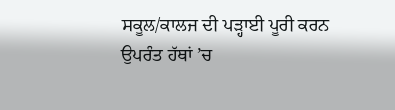ਸਕੂਲ/ਕਾਲਜ ਦੀ ਪੜ੍ਹਾਈ ਪੂਰੀ ਕਰਨ ਉਪਰੰਤ ਹੱਥਾਂ ’ਚ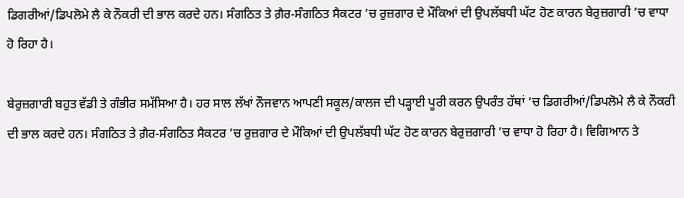ਡਿਗਰੀਆਂ/ਡਿਪਲੋਮੇ ਲੈ ਕੇ ਨੌਕਰੀ ਦੀ ਭਾਲ ਕਰਦੇ ਹਨ। ਸੰਗਠਿਤ ਤੇ ਗ਼ੈਰ-ਸੰਗਠਿਤ ਸੈਕਟਰ ’ਚ ਰੁਜ਼ਗਾਰ ਦੇ ਮੌਕਿਆਂ ਦੀ ਉਪਲੱਬਧੀ ਘੱਟ ਹੋਣ ਕਾਰਨ ਬੇਰੁਜ਼ਗਾਰੀ ’ਚ ਵਾਧਾ ਹੋ ਰਿਹਾ ਹੈ।

ਬੇਰੁਜ਼ਗਾਰੀ ਬਹੁਤ ਵੱਡੀ ਤੇ ਗੰਭੀਰ ਸਮੱਸਿਆ ਹੈ। ਹਰ ਸਾਲ ਲੱਖਾਂ ਨੌਜਵਾਨ ਆਪਣੀ ਸਕੂਲ/ਕਾਲਜ ਦੀ ਪੜ੍ਹਾਈ ਪੂਰੀ ਕਰਨ ਉਪਰੰਤ ਹੱਥਾਂ ’ਚ ਡਿਗਰੀਆਂ/ਡਿਪਲੋਮੇ ਲੈ ਕੇ ਨੌਕਰੀ ਦੀ ਭਾਲ ਕਰਦੇ ਹਨ। ਸੰਗਠਿਤ ਤੇ ਗ਼ੈਰ-ਸੰਗਠਿਤ ਸੈਕਟਰ ’ਚ ਰੁਜ਼ਗਾਰ ਦੇ ਮੌਕਿਆਂ ਦੀ ਉਪਲੱਬਧੀ ਘੱਟ ਹੋਣ ਕਾਰਨ ਬੇਰੁਜ਼ਗਾਰੀ ’ਚ ਵਾਧਾ ਹੋ ਰਿਹਾ ਹੈ। ਵਿਗਿਆਨ ਤੇ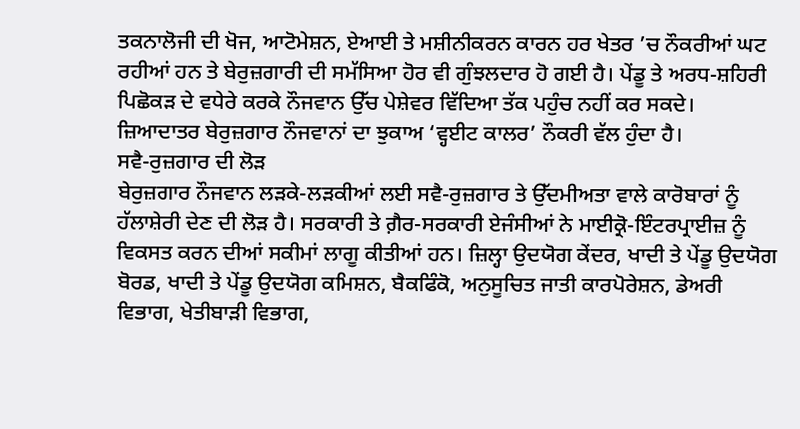ਤਕਨਾਲੋਜੀ ਦੀ ਖੋਜ, ਆਟੋਮੇਸ਼ਨ, ਏਆਈ ਤੇ ਮਸ਼ੀਨੀਕਰਨ ਕਾਰਨ ਹਰ ਖੇਤਰ ’ਚ ਨੌਕਰੀਆਂ ਘਟ ਰਹੀਆਂ ਹਨ ਤੇ ਬੇਰੁਜ਼ਗਾਰੀ ਦੀ ਸਮੱਸਿਆ ਹੋਰ ਵੀ ਗੁੰਝਲਦਾਰ ਹੋ ਗਈ ਹੈ। ਪੇਂਡੂ ਤੇ ਅਰਧ-ਸ਼ਹਿਰੀ ਪਿਛੋਕੜ ਦੇ ਵਧੇਰੇ ਕਰਕੇ ਨੌਜਵਾਨ ਉੱਚ ਪੇਸ਼ੇਵਰ ਵਿੱਦਿਆ ਤੱਕ ਪਹੁੰਚ ਨਹੀਂ ਕਰ ਸਕਦੇ। ਜ਼ਿਆਦਾਤਰ ਬੇਰੁਜ਼ਗਾਰ ਨੌਜਵਾਨਾਂ ਦਾ ਝੁਕਾਅ ‘ਵ੍ਹਈਟ ਕਾਲਰ’ ਨੌਕਰੀ ਵੱਲ ਹੁੰਦਾ ਹੈ।
ਸਵੈ-ਰੁਜ਼ਗਾਰ ਦੀ ਲੋੜ
ਬੇਰੁਜ਼ਗਾਰ ਨੌਜਵਾਨ ਲੜਕੇ-ਲੜਕੀਆਂ ਲਈ ਸਵੈ-ਰੁਜ਼ਗਾਰ ਤੇ ਉੱਦਮੀਅਤਾ ਵਾਲੇ ਕਾਰੋਬਾਰਾਂ ਨੂੰ ਹੱਲਾਸ਼ੇਰੀ ਦੇਣ ਦੀ ਲੋੜ ਹੈ। ਸਰਕਾਰੀ ਤੇ ਗ਼ੈਰ-ਸਰਕਾਰੀ ਏਜੰਸੀਆਂ ਨੇ ਮਾਈਕ੍ਰੋ-ਇੰਟਰਪ੍ਰਾਈਜ਼ ਨੂੰ ਵਿਕਸਤ ਕਰਨ ਦੀਆਂ ਸਕੀਮਾਂ ਲਾਗੂ ਕੀਤੀਆਂ ਹਨ। ਜ਼ਿਲ੍ਹਾ ਉਦਯੋਗ ਕੇਂਦਰ, ਖਾਦੀ ਤੇ ਪੇਂਡੂ ਉਦਯੋਗ ਬੋਰਡ, ਖਾਦੀ ਤੇ ਪੇਂਡੂ ਉਦਯੋਗ ਕਮਿਸ਼ਨ, ਬੈਕਫਿੰਕੋ, ਅਨੁਸੂਚਿਤ ਜਾਤੀ ਕਾਰਪੋਰੇਸ਼ਨ, ਡੇਅਰੀ ਵਿਭਾਗ, ਖੇਤੀਬਾੜੀ ਵਿਭਾਗ,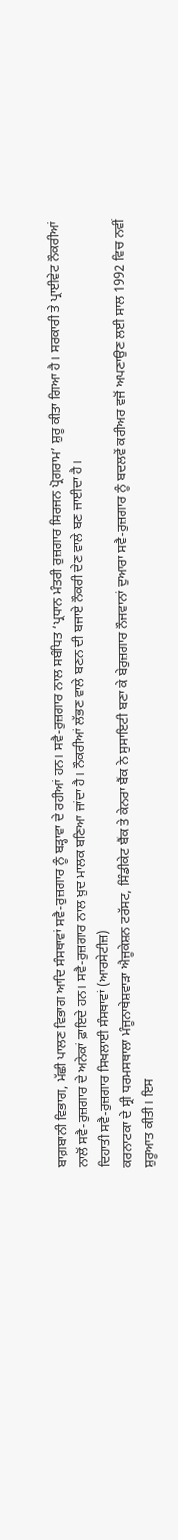ਬਾਗ਼ਬਾਨੀ ਵਿਭਾਗ, ਮੱਛੀ ਪਾਲਣ ਵਿਭਾਗ ਆਦਿ ਸੰਸਥਾਵਾਂ ਸਵੈ-ਰੁਜ਼ਗਾਰ ਨੂੰ ਬੜ੍ਹਾਵਾ ਦੇ ਰਹੀਆਂ ਹਨ। ਸਵੈ-ਰੁਜ਼ਗਾਰ ਨਾਲ ਸਬੰਧਿਤ ‘ਪ੍ਰਧਾਨ ਮੰਤਰੀ ਰੁਜ਼ਗਾਰ ਸਿਰਜਨ ਪ੍ਰੋਗਰਾਮ’ ਸ਼ੁਰੂ ਕੀਤਾ ਗਿਆ ਹੈ। ਸਰਕਾਰੀ ਤੇ ਪ੍ਰਾਈਵੇਟ ਨੌਕਰੀਆਂ ਨਾਲੋਂ ਸਵੈ-ਰੁਜ਼ਗਾਰ ਦੇ ਅਨੇਕਾਂ ਫ਼ਾਇਦੇ ਹਨ। ਸਵੈ-ਰੁਜ਼ਗਾਰ ਨਾਲ ਖ਼ੁਦ ਮਾਲਕ ਬਣਿਆ ਜਾਂਦਾ ਹੈ। ਨੌਕਰੀਆਂ ਲੱਭਣ ਵਾਲੇ ਬਣਨ ਦੀ ਬਜਾਏ ਨੌਕਰੀ ਦੇਣ ਵਾਲੇ ਬਣ ਜਾਈਦਾ ਹੈ।
ਦਿਹਾਤੀ ਸਵੈ-ਰੁਜ਼ਗਾਰ ਸਿਖਲਾਈ ਸੰਸਥਾਵਾਂ (ਆਰਸੇਟੀਜ਼)
ਕਰਨਾਟਕਾ ਦੇ ਸ੍ਰੀ ਧਰਮਸਥਾਲਾ ਮੰਜੂਨਾਥੇਸ਼ਵਾੜਾ ਐਜੂਕੇਸ਼ਨ ਟਰੱਸਟ, ਸਿੰਡੀਕੇਟ ਬੈਂਕ ਤੇ ਕੇਨਰਾ ਬੈਂਕ ਨੇ ਸੁਸਾਇਟੀ ਬਣਾ ਕੇ ਬੇਰੁਜ਼ਗਾਰ ਨੌਜਵਾਨਾਂ ਦੁਆਰਾ ਸਵੈ-ਰੁਜ਼ਗਾਰ ਨੂੰ ਬਦਲਵੇਂ ਕਰੀਅਰ ਵਜੋਂ ਅਪਣਾਉਣ ਲਈ ਸਾਲ 1992 ਵਿਚ ਨਵੀਂ ਸ਼ੁਰੂਆਤ ਕੀਤੀ। ਇਸ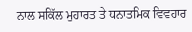ਨਾਲ ਸਕਿੱਲ ਮੁਹਾਰਤ ਤੇ ਧਨਾਤਮਿਕ ਵਿਵਹਾਰ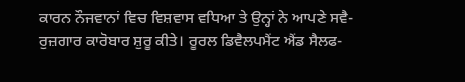ਕਾਰਨ ਨੌਜਵਾਨਾਂ ਵਿਚ ਵਿਸ਼ਵਾਸ ਵਧਿਆ ਤੇ ਉਨ੍ਹਾਂ ਨੇ ਆਪਣੇ ਸਵੈ-ਰੁਜ਼ਗਾਰ ਕਾਰੋਬਾਰ ਸ਼ੁਰੂ ਕੀਤੇ। ਰੂਰਲ ਡਿਵੈਲਪਮੈਂਟ ਐਂਡ ਸੈਲਫ-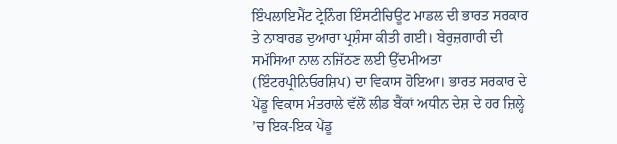ਇੰਪਲਾਇਮੈਂਟ ਟ੍ਰੇਨਿੰਗ ਇੰਸਟੀਚਿਊਟ ਮਾਡਲ ਦੀ ਭਾਰਤ ਸਰਕਾਰ ਤੇ ਨਾਬਾਰਡ ਦੁਆਰਾ ਪ੍ਰਸ਼ੰਸਾ ਕੀਤੀ ਗਈ। ਬੇਰੁਜ਼ਗਾਰੀ ਦੀ ਸਮੱਸਿਆ ਨਾਲ ਨਜਿੱਠਣ ਲਈ ਉੱਦਮੀਅਤਾ (ਇੰਟਰਪ੍ਰੀਨਿਓਰਸ਼ਿਪ) ਦਾ ਵਿਕਾਸ ਹੋਇਆ। ਭਾਰਤ ਸਰਕਾਰ ਦੇ ਪੇਂਡੂ ਵਿਕਾਸ ਮੰਤਰਾਲੇ ਵੱਲੋਂ ਲੀਡ ਬੈਂਕਾਂ ਅਧੀਨ ਦੇਸ਼ ਦੇ ਹਰ ਜ਼ਿਲ੍ਹੇ ’ਚ ਇਕ-ਇਕ ਪੇਂਡੂ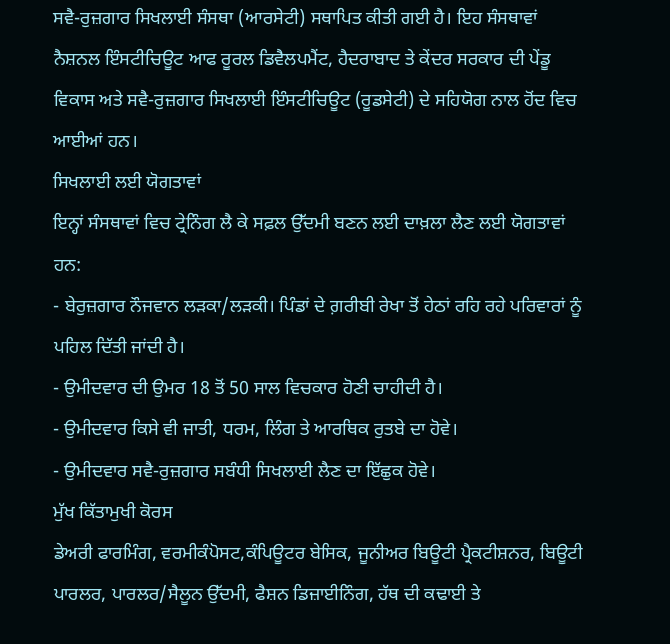ਸਵੈ-ਰੁਜ਼ਗਾਰ ਸਿਖਲਾਈ ਸੰਸਥਾ (ਆਰਸੇਟੀ) ਸਥਾਪਿਤ ਕੀਤੀ ਗਈ ਹੈ। ਇਹ ਸੰਸਥਾਵਾਂ ਨੈਸ਼ਨਲ ਇੰਸਟੀਚਿਊਟ ਆਫ ਰੂਰਲ ਡਿਵੈਲਪਮੈਂਟ, ਹੈਦਰਾਬਾਦ ਤੇ ਕੇਂਦਰ ਸਰਕਾਰ ਦੀ ਪੇਂਡੂ ਵਿਕਾਸ ਅਤੇ ਸਵੈ-ਰੁਜ਼ਗਾਰ ਸਿਖਲਾਈ ਇੰਸਟੀਚਿਊਟ (ਰੂਡਸੇਟੀ) ਦੇ ਸਹਿਯੋਗ ਨਾਲ ਹੋਂਦ ਵਿਚ ਆਈਆਂ ਹਨ।
ਸਿਖਲਾਈ ਲਈ ਯੋਗਤਾਵਾਂ
ਇਨ੍ਹਾਂ ਸੰਸਥਾਵਾਂ ਵਿਚ ਟ੍ਰੇਨਿੰਗ ਲੈ ਕੇ ਸਫ਼ਲ ਉੱਦਮੀ ਬਣਨ ਲਈ ਦਾਖ਼ਲਾ ਲੈਣ ਲਈ ਯੋਗਤਾਵਾਂ ਹਨ:
- ਬੇਰੁਜ਼ਗਾਰ ਨੌਜਵਾਨ ਲੜਕਾ/ਲੜਕੀ। ਪਿੰਡਾਂ ਦੇ ਗ਼ਰੀਬੀ ਰੇਖਾ ਤੋਂ ਹੇਠਾਂ ਰਹਿ ਰਹੇ ਪਰਿਵਾਰਾਂ ਨੂੰ ਪਹਿਲ ਦਿੱਤੀ ਜਾਂਦੀ ਹੈ।
- ਉਮੀਦਵਾਰ ਦੀ ਉਮਰ 18 ਤੋਂ 50 ਸਾਲ ਵਿਚਕਾਰ ਹੋਣੀ ਚਾਹੀਦੀ ਹੈ।
- ਉਮੀਦਵਾਰ ਕਿਸੇ ਵੀ ਜਾਤੀ, ਧਰਮ, ਲਿੰਗ ਤੇ ਆਰਥਿਕ ਰੁਤਬੇ ਦਾ ਹੋਵੇ।
- ਉਮੀਦਵਾਰ ਸਵੈ-ਰੁਜ਼ਗਾਰ ਸਬੰਧੀ ਸਿਖਲਾਈ ਲੈਣ ਦਾ ਇੱਛੁਕ ਹੋਵੇ।
ਮੁੱਖ ਕਿੱਤਾਮੁਖੀ ਕੋਰਸ
ਡੇਅਰੀ ਫਾਰਮਿੰਗ, ਵਰਮੀਕੰਪੋਸਟ,ਕੰਪਿਊਟਰ ਬੇਸਿਕ, ਜੂਨੀਅਰ ਬਿਊਟੀ ਪ੍ਰੈਕਟੀਸ਼ਨਰ, ਬਿਊਟੀ ਪਾਰਲਰ, ਪਾਰਲਰ/ਸੈਲੂਨ ਉੱਦਮੀ, ਫੈਸ਼ਨ ਡਿਜ਼ਾਈਨਿੰਗ, ਹੱਥ ਦੀ ਕਢਾਈ ਤੇ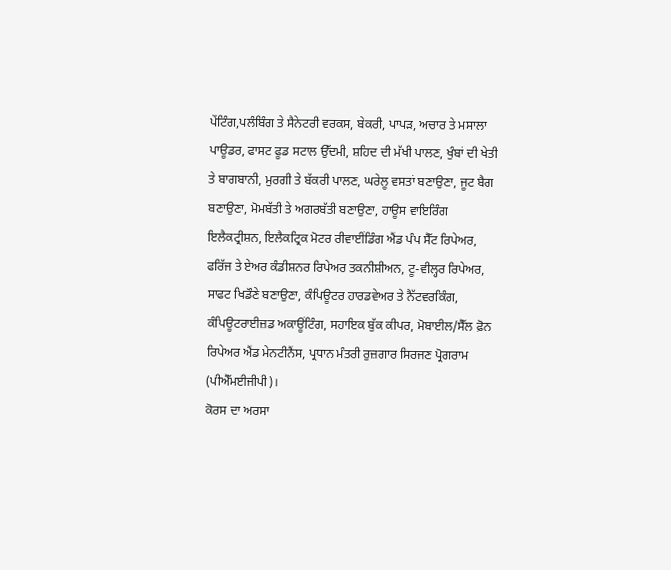ਪੇਂਟਿੰਗ,ਪਲੰਬਿੰਗ ਤੇ ਸੈਨੇਟਰੀ ਵਰਕਸ, ਬੇਕਰੀ, ਪਾਪੜ, ਅਚਾਰ ਤੇ ਮਸਾਲਾ ਪਾਊਡਰ, ਫਾਸਟ ਫੂਡ ਸਟਾਲ ਉੱਦਮੀ, ਸ਼ਹਿਦ ਦੀ ਮੱਖੀ ਪਾਲਣ, ਖੁੰਬਾਂ ਦੀ ਖੇਤੀ ਤੇ ਬਾਗਬਾਨੀ, ਮੁਰਗੀ ਤੇ ਬੱਕਰੀ ਪਾਲਣ, ਘਰੇਲੂ ਵਸਤਾਂ ਬਣਾਉਣਾ, ਜੂਟ ਬੈਗ ਬਣਾਉਣਾ, ਮੋਮਬੱਤੀ ਤੇ ਅਗਰਬੱਤੀ ਬਣਾਉਣਾ, ਹਾਊਸ ਵਾਇਰਿੰਗ ਇਲੈਕਟ੍ਰੀਸ਼ਨ, ਇਲੈਕਟ੍ਰਿਕ ਮੋਟਰ ਰੀਵਾਈਂਡਿੰਗ ਐਂਡ ਪੰਪ ਸੈੱਟ ਰਿਪੇਅਰ,
ਫਰਿੱਜ ਤੇ ਏਅਰ ਕੰਡੀਸ਼ਨਰ ਰਿਪੇਅਰ ਤਕਨੀਸ਼ੀਅਨ, ਟੂ-ਵੀਲ੍ਹਰ ਰਿਪੇਅਰ, ਸਾਫਟ ਖਿਡੌਣੇ ਬਣਾਉਣਾ, ਕੰਪਿਊਟਰ ਹਾਰਡਵੇਅਰ ਤੇ ਨੈੱਟਵਰਕਿੰਗ, ਕੰਪਿਊਟਰਾਈਜ਼ਡ ਅਕਾਊਂਟਿੰਗ, ਸਹਾਇਕ ਬੁੱਕ ਕੀਪਰ, ਮੋਬਾਈਲ/ਸੈੱਲ ਫ਼ੋਨ ਰਿਪੇਅਰ ਐਂਡ ਮੇਨਟੀਨੈਂਸ, ਪ੍ਰਧਾਨ ਮੰਤਰੀ ਰੁਜ਼ਗਾਰ ਸਿਰਜਣ ਪ੍ਰੋਗਰਾਮ (ਪੀਐੱਮਈਜੀਪੀ)।
ਕੋਰਸ ਦਾ ਅਰਸਾ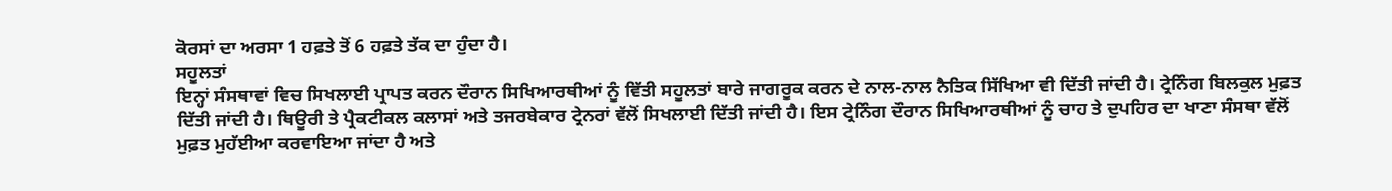ਕੋਰਸਾਂ ਦਾ ਅਰਸਾ 1 ਹਫ਼ਤੇ ਤੋਂ 6 ਹਫ਼ਤੇ ਤੱਕ ਦਾ ਹੁੰਦਾ ਹੈ।
ਸਹੂਲਤਾਂ
ਇਨ੍ਹਾਂ ਸੰਸਥਾਵਾਂ ਵਿਚ ਸਿਖਲਾਈ ਪ੍ਰਾਪਤ ਕਰਨ ਦੌਰਾਨ ਸਿਖਿਆਰਥੀਆਂ ਨੂੰ ਵਿੱਤੀ ਸਹੂਲਤਾਂ ਬਾਰੇ ਜਾਗਰੂਕ ਕਰਨ ਦੇ ਨਾਲ-ਨਾਲ ਨੈਤਿਕ ਸਿੱਖਿਆ ਵੀ ਦਿੱਤੀ ਜਾਂਦੀ ਹੈ। ਟ੍ਰੇਨਿੰਗ ਬਿਲਕੁਲ ਮੁਫ਼ਤ ਦਿੱਤੀ ਜਾਂਦੀ ਹੈ। ਥਿਊਰੀ ਤੇ ਪ੍ਰੈਕਟੀਕਲ ਕਲਾਸਾਂ ਅਤੇ ਤਜਰਬੇਕਾਰ ਟ੍ਰੇਨਰਾਂ ਵੱਲੋਂ ਸਿਖਲਾਈ ਦਿੱਤੀ ਜਾਂਦੀ ਹੈ। ਇਸ ਟ੍ਰੇਨਿੰਗ ਦੌਰਾਨ ਸਿਖਿਆਰਥੀਆਂ ਨੂੰ ਚਾਹ ਤੇ ਦੁਪਹਿਰ ਦਾ ਖਾਣਾ ਸੰਸਥਾ ਵੱਲੋਂ ਮੁਫ਼ਤ ਮੁਹੱਈਆ ਕਰਵਾਇਆ ਜਾਂਦਾ ਹੈ ਅਤੇ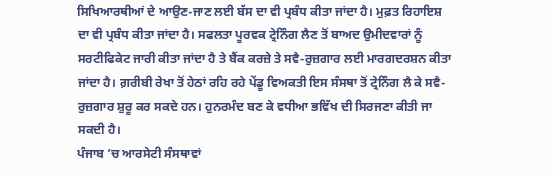ਸਿਖਿਆਰਥੀਆਂ ਦੇ ਆਉਣ-ਜਾਣ ਲਈ ਬੱਸ ਦਾ ਵੀ ਪ੍ਰਬੰਧ ਕੀਤਾ ਜਾਂਦਾ ਹੈ। ਮੁਫ਼ਤ ਰਿਹਾਇਸ਼ ਦਾ ਵੀ ਪ੍ਰਬੰਧ ਕੀਤਾ ਜਾਂਦਾ ਹੈ। ਸਫਲਤਾ ਪੂਰਵਕ ਟ੍ਰੇਨਿੰਗ ਲੈਣ ਤੋਂ ਬਾਅਦ ਉਮੀਦਵਾਰਾਂ ਨੂੰ ਸਰਟੀਫਿਕੇਟ ਜਾਰੀ ਕੀਤਾ ਜਾਂਦਾ ਹੈ ਤੇ ਬੈਂਕ ਕਰਜ਼ੇ ਤੇ ਸਵੈ-ਰੁਜ਼ਗਾਰ ਲਈ ਮਾਰਗਦਰਸ਼ਨ ਕੀਤਾ ਜਾਂਦਾ ਹੈ। ਗ਼ਰੀਬੀ ਰੇਖਾ ਤੋਂ ਹੇਠਾਂ ਰਹਿ ਰਹੇ ਪੇਂਡੂ ਵਿਅਕਤੀ ਇਸ ਸੰਸਥਾ ਤੋਂ ਟ੍ਰੇਨਿੰਗ ਲੈ ਕੇ ਸਵੈ-ਰੁਜ਼ਗਾਰ ਸ਼ੁਰੂ ਕਰ ਸਕਦੇ ਹਨ। ਹੁਨਰਮੰਦ ਬਣ ਕੇ ਵਧੀਆ ਭਵਿੱਖ ਦੀ ਸਿਰਜਣਾ ਕੀਤੀ ਜਾ ਸਕਦੀ ਹੈ।
ਪੰਜਾਬ ’ਚ ਆਰਸੇਟੀ ਸੰਸਥਾਵਾਂ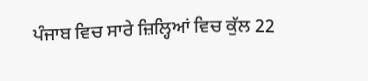ਪੰਜਾਬ ਵਿਚ ਸਾਰੇ ਜ਼ਿਲ੍ਹਿਆਂ ਵਿਚ ਕੁੱਲ 22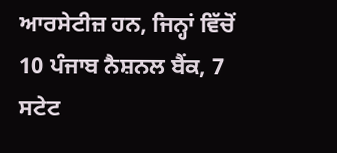ਆਰਸੇਟੀਜ਼ ਹਨ, ਜਿਨ੍ਹਾਂ ਵਿੱਚੋਂ 10 ਪੰਜਾਬ ਨੈਸ਼ਨਲ ਬੈਂਕ, 7 ਸਟੇਟ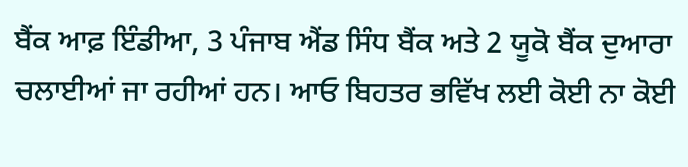ਬੈਂਕ ਆਫ਼ ਇੰਡੀਆ, 3 ਪੰਜਾਬ ਐਂਡ ਸਿੰਧ ਬੈਂਕ ਅਤੇ 2 ਯੂਕੋ ਬੈਂਕ ਦੁਆਰਾ ਚਲਾਈਆਂ ਜਾ ਰਹੀਆਂ ਹਨ। ਆਓ ਬਿਹਤਰ ਭਵਿੱਖ ਲਈ ਕੋਈ ਨਾ ਕੋਈ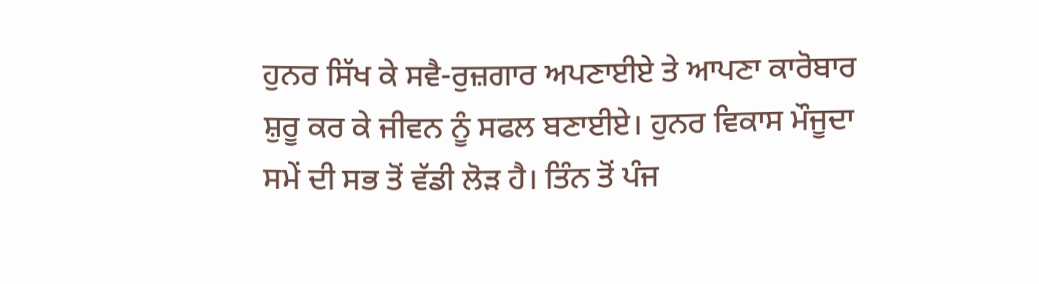ਹੁਨਰ ਸਿੱਖ ਕੇ ਸਵੈ-ਰੁਜ਼ਗਾਰ ਅਪਣਾਈਏ ਤੇ ਆਪਣਾ ਕਾਰੋਬਾਰ ਸ਼ੁਰੂ ਕਰ ਕੇ ਜੀਵਨ ਨੂੰ ਸਫਲ ਬਣਾਈਏ। ਹੁਨਰ ਵਿਕਾਸ ਮੌਜੂਦਾ ਸਮੇਂ ਦੀ ਸਭ ਤੋਂ ਵੱਡੀ ਲੋੜ ਹੈ। ਤਿੰਨ ਤੋਂ ਪੰਜ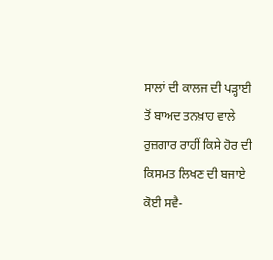ਸਾਲਾਂ ਦੀ ਕਾਲਜ ਦੀ ਪੜ੍ਹਾਈ ਤੋਂ ਬਾਅਦ ਤਨਖ਼ਾਹ ਵਾਲੇ ਰੁਜ਼ਗਾਰ ਰਾਹੀਂ ਕਿਸੇ ਹੋਰ ਦੀ ਕਿਸਮਤ ਲਿਖਣ ਦੀ ਬਜਾਏ ਕੋਈ ਸਵੈ-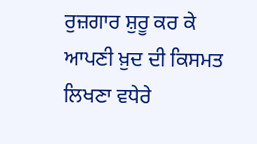ਰੁਜ਼ਗਾਰ ਸ਼ੁਰੂ ਕਰ ਕੇ ਆਪਣੀ ਖ਼ੁਦ ਦੀ ਕਿਸਮਤ ਲਿਖਣਾ ਵਧੇਰੇ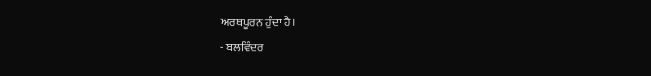ਅਰਥਪੂਰਨ ਹੁੰਦਾ ਹੈ।
- ਬਲਵਿੰਦਰ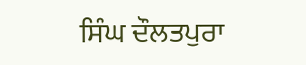ਸਿੰਘ ਦੌਲਤਪੁਰਾ